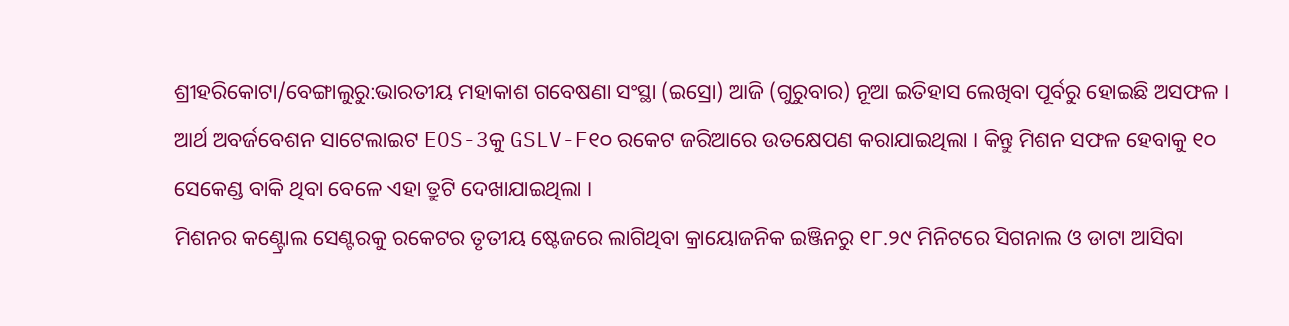ଶ୍ରୀହରିକୋଟା/ବେଙ୍ଗାଲୁରୁ:ଭାରତୀୟ ମହାକାଶ ଗବେଷଣା ସଂସ୍ଥା (ଇସ୍ରୋ) ଆଜି (ଗୁରୁବାର) ନୂଆ ଇତିହାସ ଲେଖିବା ପୂର୍ବରୁ ହୋଇଛି ଅସଫଳ । ଆର୍ଥ ଅବର୍ଜବେଶନ ସାଟେଲାଇଟ EOS-3କୁ GSLV-F୧୦ ରକେଟ ଜରିଆରେ ଉତକ୍ଷେପଣ କରାଯାଇଥିଲା । କିନ୍ତୁ ମିଶନ ସଫଳ ହେବାକୁ ୧୦ ସେକେଣ୍ଡ ବାକି ଥିବା ବେଳେ ଏହା ତ୍ରୁଟି ଦେଖାଯାଇଥିଲା ।
ମିଶନର କଣ୍ଟ୍ରୋଲ ସେଣ୍ଟରକୁ ରକେଟର ତୃତୀୟ ଷ୍ଟେଜରେ ଲାଗିଥିବା କ୍ରାୟୋଜନିକ ଇଞ୍ଜିନରୁ ୧୮.୨୯ ମିନିଟରେ ସିଗନାଲ ଓ ଡାଟା ଆସିବା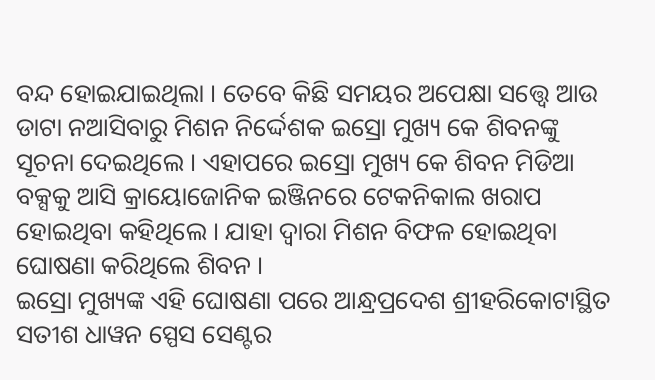ବନ୍ଦ ହୋଇଯାଇଥିଲା । ତେବେ କିଛି ସମୟର ଅପେକ୍ଷା ସତ୍ତ୍ବେ ଆଉ ଡାଟା ନଆସିବାରୁ ମିଶନ ନିର୍ଦ୍ଦେଶକ ଇସ୍ରୋ ମୁଖ୍ୟ କେ ଶିବନଙ୍କୁ ସୂଚନା ଦେଇଥିଲେ । ଏହାପରେ ଇସ୍ରୋ ମୁଖ୍ୟ କେ ଶିବନ ମିଡିଆ ବକ୍ସକୁ ଆସି କ୍ରାୟୋଜୋନିକ ଇଞ୍ଜିନରେ ଟେକନିକାଲ ଖରାପ ହୋଇଥିବା କହିଥିଲେ । ଯାହା ଦ୍ବାରା ମିଶନ ବିଫଳ ହୋଇଥିବା ଘୋଷଣା କରିଥିଲେ ଶିବନ ।
ଇସ୍ରୋ ମୁଖ୍ୟଙ୍କ ଏହି ଘୋଷଣା ପରେ ଆନ୍ଧ୍ରପ୍ରଦେଶ ଶ୍ରୀହରିକୋଟାସ୍ଥିତ ସତୀଶ ଧାୱନ ସ୍ପେସ ସେଣ୍ଟର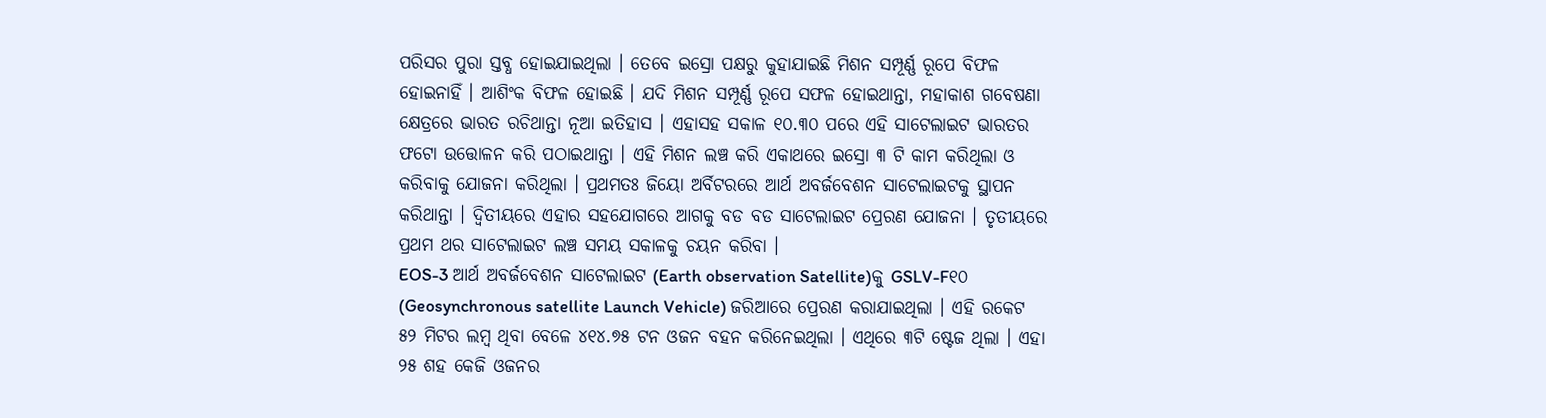ପରିସର ପୁରା ସ୍ତବ୍ଧ ହୋଇଯାଇଥିଲା । ତେବେ ଇସ୍ରୋ ପକ୍ଷରୁ କୁହାଯାଇଛି ମିଶନ ସମ୍ପୂର୍ଣ୍ଣ ରୂପେ ବିଫଳ ହୋଇନାହିଁ । ଆଶିଂକ ବିଫଳ ହୋଇଛି । ଯଦି ମିଶନ ସମ୍ପୂର୍ଣ୍ଣ ରୂପେ ସଫଳ ହୋଇଥାନ୍ତା, ମହାକାଶ ଗବେଷଣା କ୍ଷେତ୍ରରେ ଭାରତ ରଚିଥାନ୍ତା ନୂଆ ଇତିହାସ । ଏହାସହ ସକାଳ ୧୦.୩୦ ପରେ ଏହି ସାଟେଲାଇଟ ଭାରତର ଫଟୋ ଉତ୍ତୋଳନ କରି ପଠାଇଥାନ୍ତା । ଏହି ମିଶନ ଲଞ୍ଚ କରି ଏକାଥରେ ଇସ୍ରୋ ୩ ଟି କାମ କରିଥିଲା ଓ କରିବାକୁ ଯୋଜନା କରିଥିଲା । ପ୍ରଥମତଃ ଜିୟୋ ଅର୍ବିଟରରେ ଆର୍ଥ ଅବର୍ଜବେଶନ ସାଟେଲାଇଟକୁ ସ୍ଥାପନ କରିଥାନ୍ତା । ଦ୍ବିତୀୟରେ ଏହାର ସହଯୋଗରେ ଆଗକୁ ବଡ ବଡ ସାଟେଲାଇଟ ପ୍ରେରଣ ଯୋଜନା । ତୃତୀୟରେ ପ୍ରଥମ ଥର ସାଟେଲାଇଟ ଲଞ୍ଚ ସମୟ ସକାଳକୁ ଚୟନ କରିବା ।
EOS-3 ଆର୍ଥ ଅବର୍ଜବେଶନ ସାଟେଲାଇଟ (Earth observation Satellite)କୁ GSLV-F୧୦ (Geosynchronous satellite Launch Vehicle) ଜରିଆରେ ପ୍ରେରଣ କରାଯାଇଥିଲା । ଏହି ରକେଟ ୫୨ ମିଟର ଲମ୍ବ ଥିବା ବେଳେ ୪୧୪.୭୫ ଟନ ଓଜନ ବହନ କରିନେଇଥିଲା । ଏଥିରେ ୩ଟି ଷ୍ଟେଜ ଥିଲା । ଏହା ୨୫ ଶହ କେଜି ଓଜନର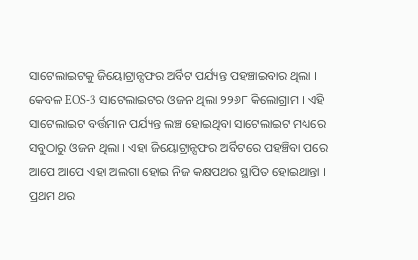ସାଟେଲାଇଟକୁ ଜିୟୋଟ୍ରାନ୍ସଫର ଅର୍ବିଟ ପର୍ଯ୍ୟନ୍ତ ପହଞ୍ଚାଇବାର ଥିଲା । କେବଳ EOS-3 ସାଟେଲାଇଟର ଓଜନ ଥିଲା ୨୨୬୮ କିଲୋଗ୍ରାମ । ଏହି ସାଟେଲାଇଟ ବର୍ତ୍ତମାନ ପର୍ଯ୍ୟନ୍ତ ଲଞ୍ଚ ହୋଇଥିବା ସାଟେଲାଇଟ ମଧ୍ୟରେ ସବୁଠାରୁ ଓଜନ ଥିଲା । ଏହା ଜିୟୋଟ୍ରାନ୍ସଫର ଅର୍ବିଟରେ ପହଞ୍ଚିବା ପରେ ଆପେ ଆପେ ଏହା ଅଲଗା ହୋଇ ନିଜ କକ୍ଷପଥର ସ୍ଥାପିତ ହୋଇଥାନ୍ତା ।
ପ୍ରଥମ ଥର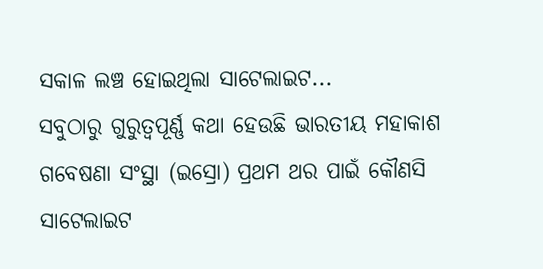ସକାଳ ଲଞ୍ଚ ହୋଇଥିଲା ସାଟେଲାଇଟ...
ସବୁଠାରୁ ଗୁରୁତ୍ବପୂର୍ଣ୍ଣ କଥା ହେଉଛି ଭାରତୀୟ ମହାକାଶ ଗବେଷଣା ସଂସ୍ଥା (ଇସ୍ରୋ) ପ୍ରଥମ ଥର ପାଇଁ କୌଣସି ସାଟେଲାଇଟ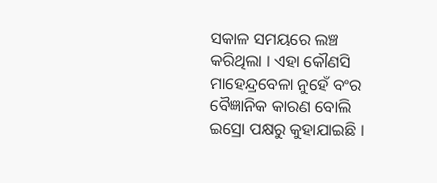ସକାଳ ସମୟରେ ଲଞ୍ଚ କରିଥିଲା । ଏହା କୌଣସି ମାହେନ୍ଦ୍ରବେଳା ନୁହେଁ ବଂର ବୈଜ୍ଞାନିକ କାରଣ ବୋଲି ଇସ୍ରୋ ପକ୍ଷରୁ କୁହାଯାଇଛି ।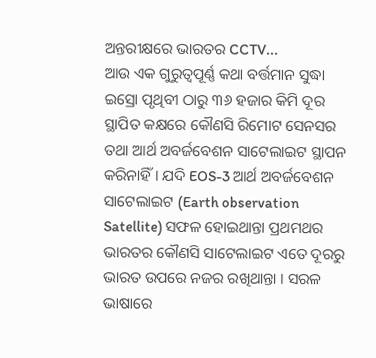ଅନ୍ତରୀକ୍ଷରେ ଭାରତର CCTV...
ଆଉ ଏକ ଗୁରୁତ୍ବପୂର୍ଣ୍ଣ କଥା ବର୍ତ୍ତମାନ ସୁଦ୍ଧା ଇସ୍ରୋ ପୃଥିବୀ ଠାରୁ ୩୬ ହଜାର କିମି ଦୂର ସ୍ଥାପିତ କକ୍ଷରେ କୌଣସି ରିମୋଟ ସେନସର ତଥା ଆର୍ଥ ଅବର୍ଜବେଶନ ସାଟେଲାଇଟ ସ୍ଥାପନ କରିନାହିଁ । ଯଦି EOS-3 ଆର୍ଥ ଅବର୍ଜବେଶନ ସାଟେଲାଇଟ (Earth observation Satellite) ସଫଳ ହୋଇଥାନ୍ତା ପ୍ରଥମଥର ଭାରତର କୌଣସି ସାଟେଲାଇଟ ଏତେ ଦୂରରୁ ଭାରତ ଉପରେ ନଜର ରଖିଥାନ୍ତା । ସରଳ ଭାଷାରେ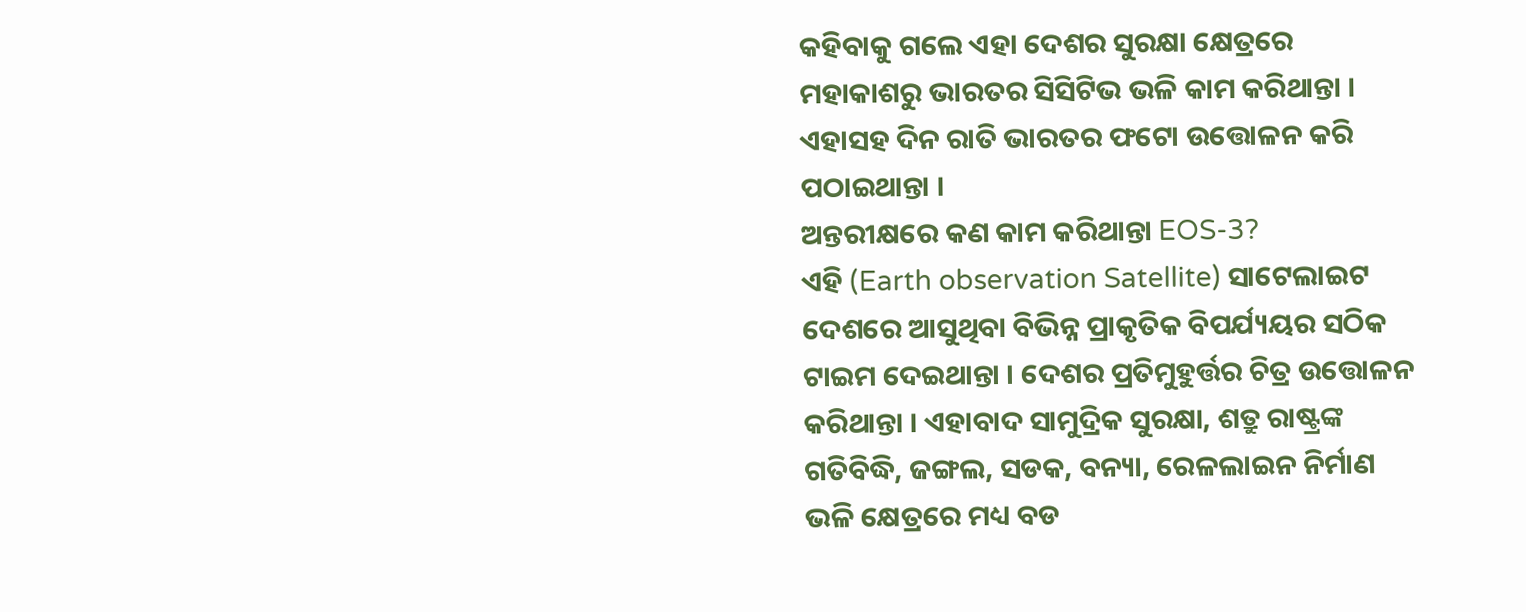କହିବାକୁ ଗଲେ ଏହା ଦେଶର ସୁରକ୍ଷା କ୍ଷେତ୍ରରେ ମହାକାଶରୁ ଭାରତର ସିସିଟିଭ ଭଳି କାମ କରିଥାନ୍ତା । ଏହାସହ ଦିନ ରାତି ଭାରତର ଫଟୋ ଉତ୍ତୋଳନ କରି ପଠାଇଥାନ୍ତା ।
ଅନ୍ତରୀକ୍ଷରେ କଣ କାମ କରିଥାନ୍ତା EOS-3?
ଏହି (Earth observation Satellite) ସାଟେଲାଇଟ ଦେଶରେ ଆସୁଥିବା ବିଭିନ୍ନ ପ୍ରାକୃତିକ ବିପର୍ଯ୍ୟୟର ସଠିକ ଟାଇମ ଦେଇଥାନ୍ତା । ଦେଶର ପ୍ରତିମୁହୁର୍ତ୍ତର ଚିତ୍ର ଉତ୍ତୋଳନ କରିଥାନ୍ତା । ଏହାବାଦ ସାମୁଦ୍ରିକ ସୁରକ୍ଷା, ଶତ୍ରୁ ରାଷ୍ଟ୍ରଙ୍କ ଗତିବିଦ୍ଧି, ଜଙ୍ଗଲ, ସଡକ, ବନ୍ୟା, ରେଳଲାଇନ ନିର୍ମାଣ ଭଳି କ୍ଷେତ୍ରରେ ମଧ୍ୟ ବଡ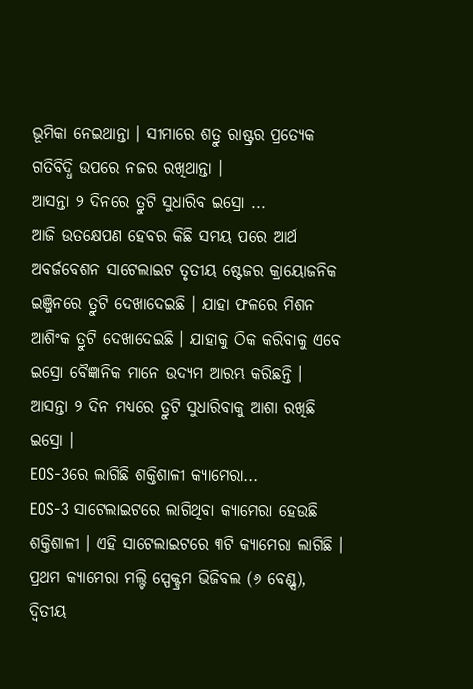ଭୂମିକା ନେଇଥାନ୍ତା । ସୀମାରେ ଶତ୍ରୁ ରାଷ୍ଟ୍ରର ପ୍ରତ୍ୟେକ ଗତିବିଦ୍ଧି ଉପରେ ନଜର ରଖିଥାନ୍ତା ।
ଆସନ୍ତା ୨ ଦିନରେ ତ୍ରୁଟି ସୁଧାରିବ ଇସ୍ରୋ ...
ଆଜି ଉତକ୍ଷେପଣ ହେବର କିଛି ସମୟ ପରେ ଆର୍ଥ ଅବର୍ଜବେଶନ ସାଟେଲାଇଟ ତୃତୀୟ ଷ୍ଟେଜର କ୍ରାୟୋଜନିକ ଇଞ୍ଜିନରେ ତ୍ରୁଟି ଦେଖାଦେଇଛି । ଯାହା ଫଳରେ ମିଶନ ଆଶିଂକ ତ୍ରୁଟି ଦେଖାଦେଇଛି । ଯାହାକୁ ଠିକ କରିବାକୁ ଏବେ ଇସ୍ରୋ ବୈଜ୍ଞାନିକ ମାନେ ଉଦ୍ୟମ ଆରମ୍ଭ କରିଛନ୍ତି । ଆସନ୍ତା ୨ ଦିନ ମଧ୍ୟରେ ତ୍ରୁଟି ସୁଧାରିବାକୁ ଆଶା ରଖିଛି ଇସ୍ରୋ ।
EOS-3ରେ ଲାଗିଛି ଶକ୍ତିଶାଳୀ କ୍ୟାମେରା...
EOS-3 ସାଟେଲାଇଟରେ ଲାଗିଥିବା କ୍ୟାମେରା ହେଉଛି ଶକ୍ତିଶାଳୀ । ଏହି ସାଟେଲାଇଟରେ ୩ଟି କ୍ୟାମେରା ଲାଗିଛି । ପ୍ରଥମ କ୍ୟାମେରା ମଲ୍ଟି ସ୍ପେକ୍ଟ୍ରମ ଭିଜିବଲ (୬ ବେଣ୍ଡ୍ସ), ଦ୍ବିତୀୟ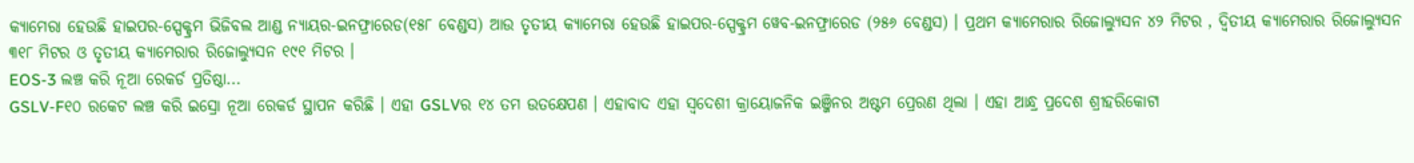କ୍ୟାମେରା ହେଉଛି ହାଇପର-ସ୍ପେକ୍ଟ୍ରମ ଭିଜିବଲ ଆଣ୍ଡ ନ୍ୟାୟର-ଇନଫ୍ରାରେଡ(୧୫୮ ବେଣ୍ଡସ) ଆଉ ତୃତୀୟ କ୍ୟାମେରା ହେଉଛି ହାଇପର-ସ୍ପେକ୍ଟ୍ରମ ୱେବ-ଇନଫ୍ରାରେଡ (୨୫୬ ବେଣ୍ଡସ) । ପ୍ରଥମ କ୍ୟାମେରାର ରିଜୋଲ୍ୟୁସନ ୪୨ ମିଟର , ଦ୍ବିତୀୟ କ୍ୟାମେରାର ରିଜୋଲ୍ୟୁସନ ୩୧୮ ମିଟର ଓ ତୃତୀୟ କ୍ୟାମେରାର ରିଜୋଲ୍ୟୁସନ ୧୯୧ ମିଟର ।
EOS-3 ଲଞ୍ଚ କରି ନୂଆ ରେକର୍ଡ ପ୍ରତିଷ୍ଠା...
GSLV-F୧୦ ରକେଟ ଲଞ୍ଚ କରି ଇସ୍ରୋ ନୂଆ ରେକର୍ଡ ସ୍ଥାପନ କରିଛି । ଏହା GSLVର ୧୪ ତମ ଉତକ୍ଷେପଣ । ଏହାବାଦ ଏହା ସ୍ବଦେଶୀ କ୍ରାୟୋଜନିକ ଇଞ୍ଜିନର ଅଷ୍ଟମ ପ୍ରେରଣ ଥିଲା । ଏହା ଆନ୍ଧ୍ର ପ୍ରଦେଶ ଶ୍ରୀହରିକୋଟା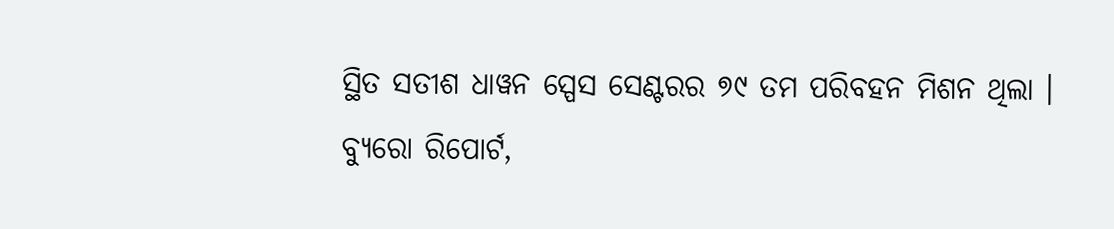ସ୍ଥିତ ସତୀଶ ଧାୱନ ସ୍ପେସ ସେଣ୍ଟରର ୭୯ ତମ ପରିବହନ ମିଶନ ଥିଲା ।
ବ୍ୟୁରୋ ରିପୋର୍ଟ,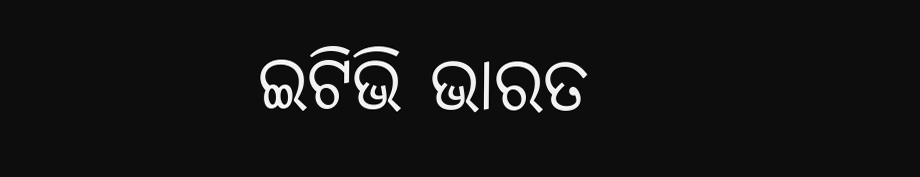ଇଟିଭି ଭାରତ